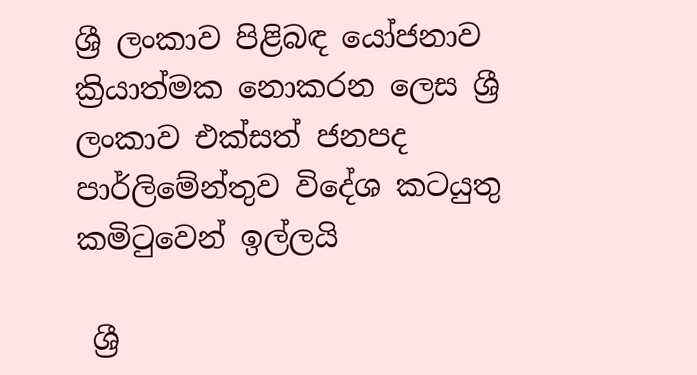ශ්‍රී ලංකාව පිළිබඳ යෝජනාව ක්‍රියාත්මක නොකරන ලෙස ශ්‍රී ලංකාව එක්සත් ජනපද පාර්ලිමේන්තුව විදේශ කටයුතු කමිටුවෙන් ඉල්ලයි

 ශ්‍රී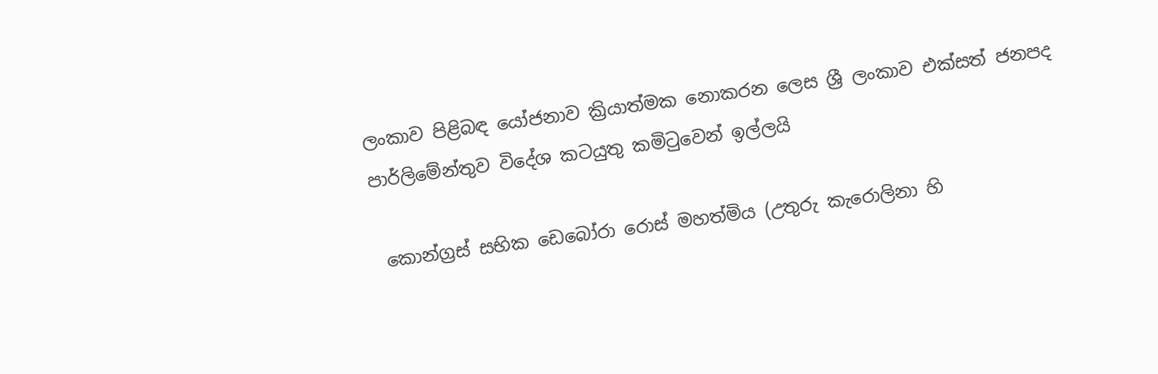ලංකාව පිළිබඳ යෝජනාව ක්‍රියාත්මක නොකරන ලෙස ශ්‍රී ලංකාව එක්සත් ජනපද පාර්ලිමේන්තුව විදේශ කටයුතු කමිටුවෙන් ඉල්ලයි

 කොන්ග්‍රස් සභික ඩෙබෝරා රොස් මහත්මිය (උතුරු කැරොලිනා හි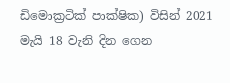ඩිමොක්‍රටික් පාක්ෂික) විසින් 2021 මැයි 18 වැනි දින ගෙන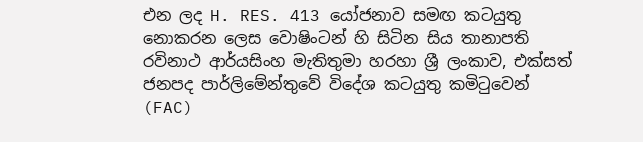එන ලද H. RES. 413 යෝජනාව සමඟ කටයුතු නොකරන ලෙස වොෂිංටන් හි සිටින සිය තානාපති රවිනාථ ආර්යසිංහ මැතිතුමා හරහා ශ්‍රී ලංකාව, එක්සත් ජනපද පාර්ලිමේන්තුවේ විදේශ කටයුතු කමිටුවෙන් (FAC)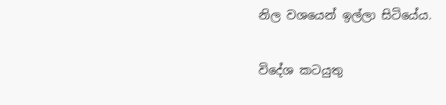නිල වශයෙන් ඉල්ලා සිටියේය.

විදේශ කටයුතු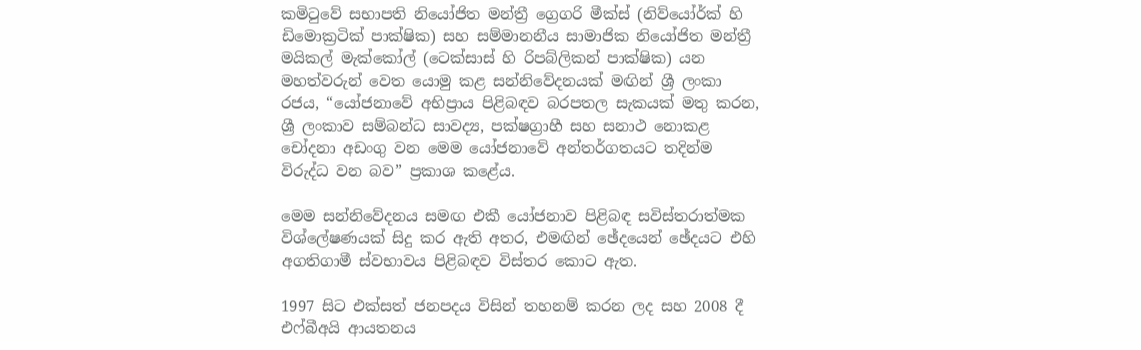කමිටුවේ සභාපති නියෝජිත මන්ත්‍රී ග්‍රෙගරි මීක්ස් (නිව්යෝර්ක් හි ඩිමොක්‍රටික් පාක්ෂික) සහ සම්මානනීය සාමාජික නියෝජිත මන්ත්‍රී මයිකල් මැක්කෝල් (ටෙක්සාස් හි රිපබ්ලිකන් පාක්ෂික) යන මහත්වරුන් වෙත යොමු කළ සන්නිවේදනයක් මඟින් ශ්‍රී ලංකා රජය, “යෝජනාවේ අභිප්‍රාය පිළිබඳව බරපතල සැකයක් මතු කරන, ශ්‍රී ලංකාව සම්බන්ධ සාවද්‍ය, පක්ෂග්‍රාහී සහ සනාථ නොකළ චෝදනා අඩංගු වන මෙම යෝජනාවේ අන්තර්ගතයට තදින්ම විරුද්ධ වන බව” ප්‍රකාශ කළේය.

මෙම සන්නිවේදනය සමඟ එකී යෝජනාව පිළිබඳ සවිස්තරාත්මක විශ්ලේෂණයක් සිදු කර ඇති අතර, එමඟින් ඡේදයෙන් ඡේදයට එහි අගතිගාමී ස්වභාවය පිළිබඳව විස්තර කොට ඇත.

1997 සිට එක්සත් ජනපදය විසින් තහනම් කරන ලද සහ 2008 දී එෆ්බීඅයි ආයතනය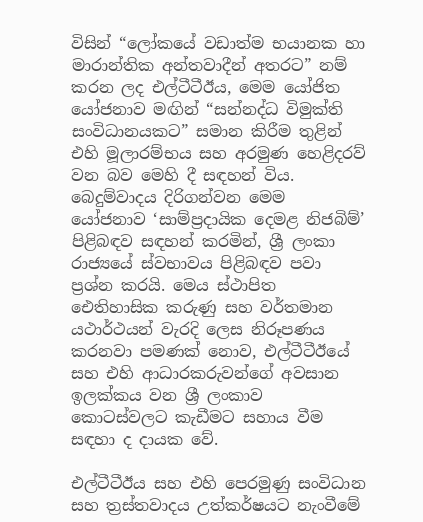විසින් “ලෝකයේ වඩාත්ම භයානක හා මාරාන්තික අන්තවාදීන් අතරට” නම් කරන ලද එල්ටීටීඊය, මෙම යෝජිත යෝජනාව මඟින් “සන්නද්ධ විමුක්ති සංවිධානයකට” සමාන කිරීම තුළින් එහි මූලාරම්භය සහ අරමුණ හෙළිදරව් වන බව මෙහි දී සඳහන් විය. බෙදුම්වාදය දිරිගන්වන මෙම යෝජනාව ‘සාම්ප්‍රදායික දෙමළ නිජබිම්’ පිළිබඳව සඳහන් කරමින්, ශ්‍රී ලංකා රාජ්‍යයේ ස්වභාවය පිළිබඳව පවා ප්‍රශ්න කරයි. මෙය ස්ථාපිත ඓතිහාසික කරුණු සහ වර්තමාන යථාර්ථයන් වැරදි ලෙස නිරූපණය කරනවා පමණක් නොව, එල්ටීටීඊයේ සහ එහි ආධාරකරුවන්ගේ අවසාන ඉලක්කය වන ශ්‍රී ලංකාව කොටස්වලට කැඩීමට සහාය වීම සඳහා ද දායක වේ.

එල්ටීටීඊය සහ එහි පෙරමුණු සංවිධාන සහ ත්‍රස්තවාදය උත්කර්ෂයට නැංවීමේ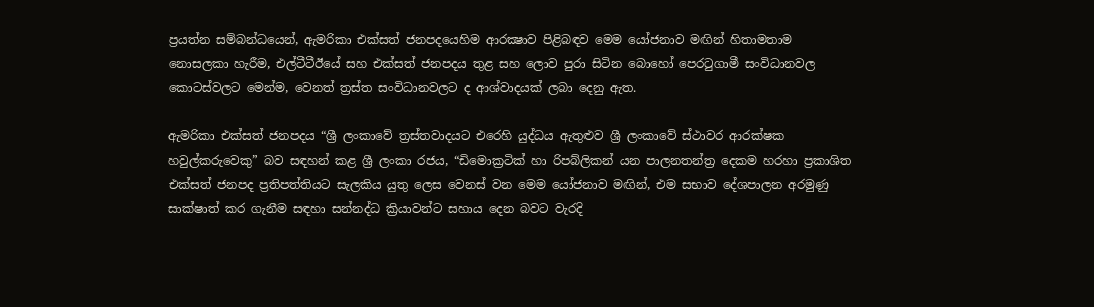ප්‍රයත්න සම්බන්ධයෙන්, ඇමරිකා එක්සත් ජනපදයෙහිම ආරක්‍ෂාව පිළිබඳව මෙම යෝජනාව මඟින් හිතාමතාම නොසලකා හැරීම, එල්ටීටීඊයේ සහ එක්සත් ජනපදය තුළ සහ ලොව පුරා සිටින බොහෝ පෙරටුගාමී සංවිධානවල කොටස්වලට මෙන්ම, වෙනත් ත්‍රස්ත සංවිධානවලට ද ආශ්වාදයක් ලබා දෙනු ඇත.

ඇමරිකා එක්සත් ජනපදය “ශ්‍රී ලංකාවේ ත්‍රස්තවාදයට එරෙහි යුද්ධය ඇතුළුව ශ්‍රී ලංකාවේ ස්ථාවර ආරක්ෂක හවුල්කරුවෙකු” බව සඳහන් කළ ශ්‍රී ලංකා රජය, “ඩිමොක්‍රටික් හා රිපබ්ලිකන් යන පාලනතන්ත්‍ර දෙකම හරහා ප්‍රකාශිත එක්සත් ජනපද ප්‍රතිපත්තියට සැලකිය යුතු ලෙස වෙනස් වන මෙම යෝජනාව මඟින්, එම සභාව දේශපාලන අරමුණු සාක්ෂාත් කර ගැනීම සඳහා සන්නද්ධ ක්‍රියාවන්ට සහාය දෙන බවට වැරදි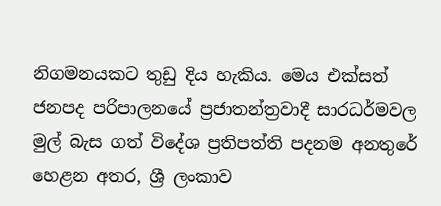නිගමනයකට තුඩු දිය හැකිය. මෙය එක්සත් ජනපද පරිපාලනයේ ප්‍රජාතන්ත්‍රවාදී සාරධර්මවල මුල් බැස ගත් විදේශ ප්‍රතිපත්ති පදනම අනතුරේ හෙළන අතර, ශ්‍රී ලංකාව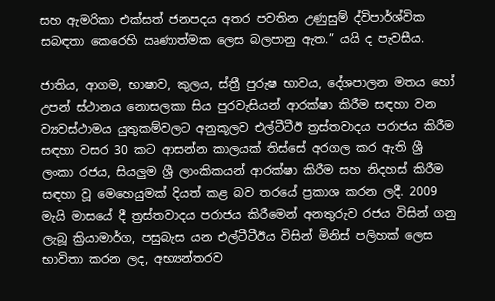සහ ඇමරිකා එක්සත් ජනපදය අතර පවතින උණුසුම් ද්විපාර්ශ්වික සබඳතා කෙරෙහි ඍණාත්මක ලෙස බලපානු ඇත.” යයි ද පැවසීය.

ජාතිය, ආගම, භාෂාව, කුලය, ස්ත්‍රී පුරුෂ භාවය, දේශපාලන මතය හෝ උපන් ස්ථානය නොසලකා සිය පුරවැසියන් ආරක්ෂා කිරීම සඳහා වන ව්‍යවස්ථාමය යුතුකම්වලට අනුකූලව එල්ටීටීඊ ත්‍රස්තවාදය පරාජය කිරීම සඳහා වසර 30 කට ආසන්න කාලයක් තිස්සේ අරගල කර ඇති ශ්‍රී ලංකා රජය, සියලුම ශ්‍රී ලාංකිකයන් ආරක්ෂා කිරීම සහ නිදහස් කිරීම සඳහා වූ මෙහෙයුමක් දියත් කළ බව තරයේ ප්‍රකාශ කරන ලදී. 2009 මැයි මාසයේ දී ත්‍රස්තවාදය පරාජය කිරීමෙන් අනතුරුව රජය විසින් ගනු ලැබූ ක්‍රියාමාර්ග, පසුබැස යන එල්ටීටීඊය විසින් මිනිස් පලිහක් ලෙස භාවිතා කරන ලද, අභ්‍යන්තරව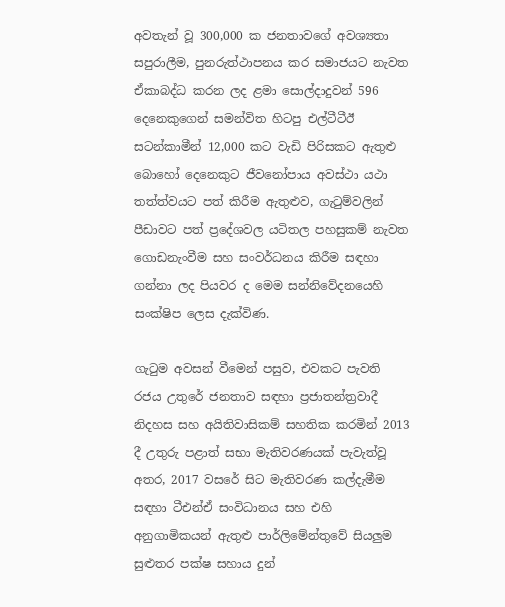අවතැන් වූ 300,000 ක ජනතාවගේ අවශ්‍යතා සපුරාලීම, පුනරුත්ථාපනය කර සමාජයට නැවත ඒකාබද්ධ කරන ලද ළමා සොල්දාදුවන් 596 දෙනෙකුගෙන් සමන්විත හිටපු එල්ටීටීඊ සටන්කාමීන් 12,000 කට වැඩි පිරිසකට ඇතුළු බොහෝ දෙනෙකුට ජීවනෝපාය අවස්ථා යථා තත්ත්වයට පත් කිරීම ඇතුළුව, ගැටුම්වලින් පීඩාවට පත් ප්‍රදේශවල යටිතල පහසුකම් නැවත ගොඩනැංවීම සහ සංවර්ධනය කිරීම සඳහා ගන්නා ලද පියවර ද මෙම සන්නිවේදනයෙහි සංක්ෂිප ලෙස දැක්විණ.

ගැටුම අවසන් වීමෙන් පසුව, එවකට පැවති රජය උතුරේ ජනතාව සඳහා ප්‍රජාතන්ත්‍රවාදී නිදහස සහ අයිතිවාසිකම් සහතික කරමින් 2013 දී උතුරු පළාත් සභා මැතිවරණයක් පැවැත්වූ අතර, 2017 වසරේ සිට මැතිවරණ කල්දැමීම සඳහා ටීඑන්ඒ සංවිධානය සහ එහි අනුගාමිකයන් ඇතුළු පාර්ලිමේන්තුවේ සියලුම සුළුතර පක්ෂ සහාය දුන්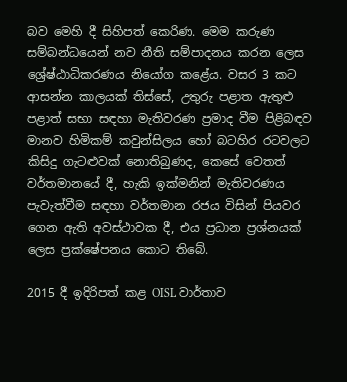බව මෙහි දී සිහිපත් කෙරිණ. මෙම කරුණ සම්බන්ධයෙන් නව නීති සම්පාදනය කරන ලෙස ශ්‍රේෂ්ඨාධිකරණය නියෝග කළේය. වසර 3 කට ආසන්න කාලයක් තිස්සේ, උතුරු පළාත ඇතුළු පළාත් සභා සඳහා මැතිවරණ ප්‍රමාද වීම පිළිබඳව මානව හිමිකම් කවුන්සිලය හෝ බටහිර රටවලට කිසිදු ගැටළුවක් නොතිබුණද, කෙසේ වෙතත් වර්තමානයේ දී, හැකි ඉක්මනින් මැතිවරණය පැවැත්වීම සඳහා වර්තමාන රජය විසින් පියවර ගෙන ඇති අවස්ථාවක දී, එය ප්‍රධාන ප්‍රශ්නයක් ලෙස ප්‍රක්ෂේපනය කොට තිබේ.

2015 දී ඉදිරිපත් කළ OISL වාර්තාව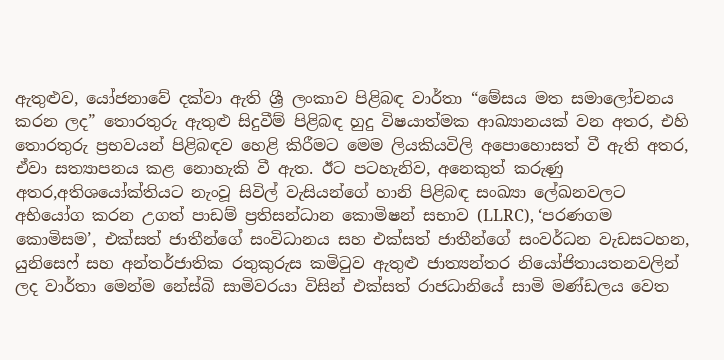ඇතුළුව, යෝජනාවේ දක්වා ඇති ශ්‍රී ලංකාව පිළිබඳ වාර්තා “මේසය මත සමාලෝචනය කරන ලද” තොරතුරු ඇතුළු සිදුවීම් පිළිබඳ හුදු විෂයාත්මක ආඛ්‍යානයක් වන අතර, එහි තොරතුරු ප්‍රභවයන් පිළිබඳව හෙළි කිරීමට මෙම ලියකියවිලි අපොහොසත් වී ඇති අතර, ඒවා සත්‍යාපනය කළ නොහැකි වී ඇත. ඊට පටහැනිව, අනෙකුත් කරුණු අතර,අතිශයෝක්තියට නැංවූ සිවිල් වැසියන්ගේ හානි පිළිබඳ සංඛ්‍යා ලේඛනවලට අභියෝග කරන උගත් පාඩම් ප්‍රතිසන්ධාන කොමිෂන් සභාව (LLRC), ‘පරණගම කොමිසම’, එක්සත් ජාතීන්ගේ සංවිධානය සහ එක්සත් ජාතීන්ගේ සංවර්ධන වැඩසටහන, යුනිසෙෆ් සහ අන්තර්ජාතික රතුකුරුස කමිටුව ඇතුළු ජාත්‍යන්තර නියෝජිතායතනවලින් ලද වාර්තා මෙන්ම නේස්බි සාමිවරයා විසින් එක්සත් රාජධානියේ සාමි මණ්ඩලය වෙත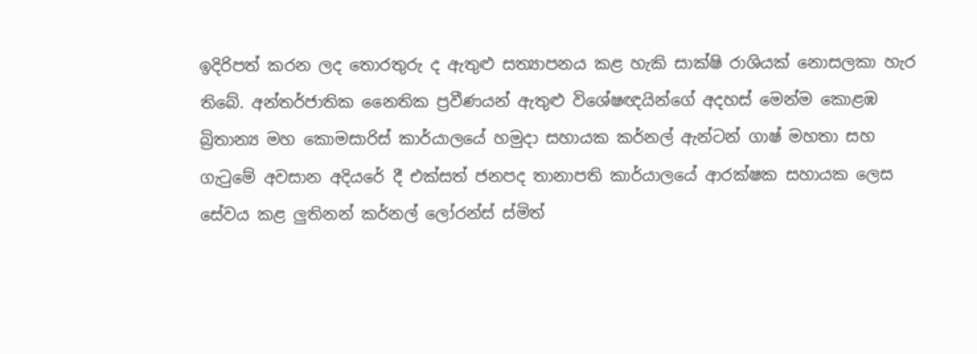ඉදිරිපත් කරන ලද තොරතුරු ද ඇතුළු සත්‍යාපනය කළ හැකි සාක්ෂි රාශියක් නොසලකා හැර තිබේ. අන්තර්ජාතික නෛතික ප්‍රවීණයන් ඇතුළු විශේෂඥයින්ගේ අදහස් මෙන්ම කොළඹ බ්‍රිතාන්‍ය මහ කොමසාරිස් කාර්යාලයේ හමුදා සහායක කර්නල් ඇන්ටන් ගාෂ් මහතා සහ ගැටුමේ අවසාන අදියරේ දී එක්සත් ජනපද තානාපති කාර්යාලයේ ආරක්ෂක සහායක ලෙස සේවය කළ ලුතිනන් කර්නල් ලෝරන්ස් ස්මිත්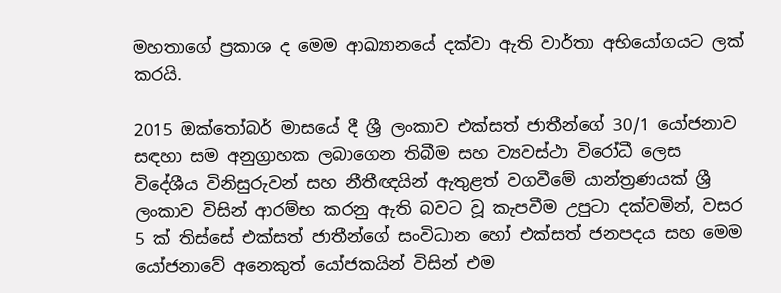මහතාගේ ප්‍රකාශ ද මෙම ආඛ්‍යානයේ දක්වා ඇති වාර්තා අභියෝගයට ලක් කරයි.

2015 ඔක්තෝබර් මාසයේ දී ශ්‍රී ලංකාව එක්සත් ජාතීන්ගේ 30/1 යෝජනාව සඳහා සම අනුග්‍රාහක ලබාගෙන තිබීම සහ ව්‍යවස්ථා විරෝධී ලෙස විදේශීය විනිසුරුවන් සහ නීතීඥයින් ඇතුළත් වගවීමේ යාන්ත්‍රණයක් ශ්‍රී ලංකාව විසින් ආරම්භ කරනු ඇති බවට වූ කැපවීම උපුටා දක්වමින්, වසර 5 ක් තිස්සේ එක්සත් ජාතීන්ගේ සංවිධාන හෝ එක්සත් ජනපදය සහ මෙම යෝජනාවේ අනෙකුත් යෝජකයින් විසින් එම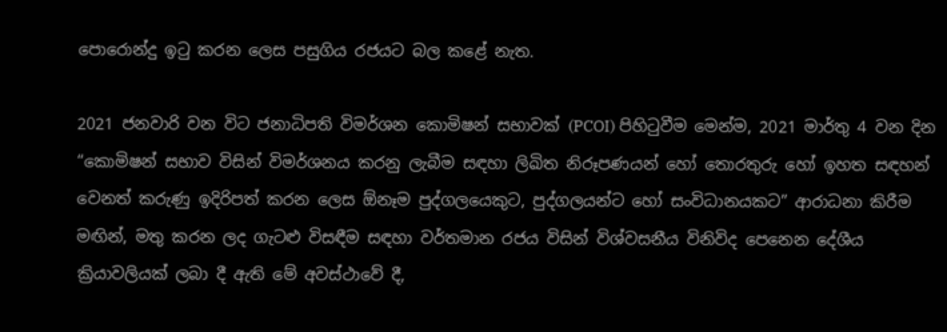පොරොන්දු ඉටු කරන ලෙස පසුගිය රජයට බල කළේ නැත.

2021 ජනවාරි වන විට ජනාධිපති විමර්ශන කොමිෂන් සභාවක් (PCOI) පිහිටුවීම මෙන්ම, 2021 මාර්තු 4 වන දින “කොමිෂන් සභාව විසින් විමර්ශනය කරනු ලැබීම සඳහා ලිඛිත නිරූපණයන් හෝ තොරතුරු හෝ ඉහත සඳහන් වෙනත් කරුණු ඉදිරිපත් කරන ලෙස ඕනෑම පුද්ගලයෙකුට, පුද්ගලයන්ට හෝ සංවිධානයකට” ආරාධනා කිරීම මඟින්, මතු කරන ලද ගැටළු විසඳීම සඳහා වර්තමාන රජය විසින් විශ්වසනීය විනිවිද පෙනෙන දේශීය ක්‍රියාවලියක් ලබා දී ඇති මේ අවස්ථාවේ දී,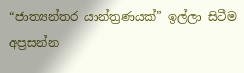“ජාත්‍යන්තර යාන්ත්‍රණයක්” ඉල්ලා සිටීම අප්‍රසන්න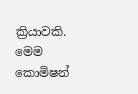ක්‍රියාවකි. මෙම කොමිෂන්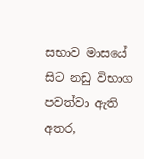සභාව මාසයේ සිට නඩු විභාග පවත්වා ඇති අතර,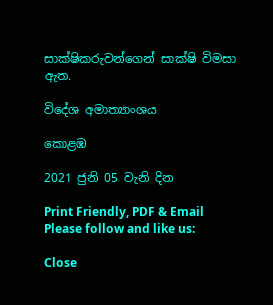සාක්ෂිකරුවන්ගෙන් සාක්ෂි විමසා ඇත.

විදේශ අමාත්‍යාංශය

කොළඹ

2021 ජුනි 05 වැනි දින

Print Friendly, PDF & Email
Please follow and like us:

Close